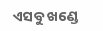ଏସବୁ ଖଣ୍ଡେ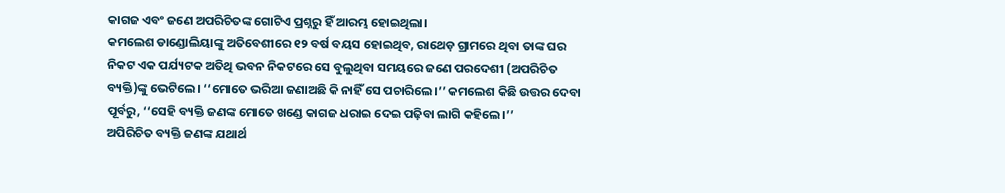କାଗଜ ଏବଂ ଜଣେ ଅପରିଚିତଙ୍କ ଗୋଟିଏ ପ୍ରଶ୍ନରୁ ହିଁ ଆରମ୍ଭ ହୋଇଥିଲା।
କମଲେଶ ଡାଣ୍ଡୋଲିୟାଙ୍କୁ ଅତିବେଶୀରେ ୧୨ ବର୍ଷ ବୟସ ହୋଇଥିବ, ରାଥେଡ଼ ଗ୍ରାମରେ ଥିବା ତାଙ୍କ ଘର ନିକଟ ଏକ ପର୍ଯ୍ୟଟକ ଅତିଥି ଭବନ ନିକଟରେ ସେ ବୁଲୁଥିବା ସମୟରେ ଜଣେ ପରଦେଶୀ (ଅପରିଚିତ ବ୍ୟକ୍ତି)ଙ୍କୁ ଭେଟିଲେ। ‘‘ମୋତେ ଭରିଆ ଜଣାଅଛି କି ନାହିଁ ସେ ପଚାରିଲେ।’’ କମଲେଶ କିଛି ଉତ୍ତର ଦେବା ପୂର୍ବରୁ, ‘‘ସେହି ବ୍ୟକ୍ତି ଜଣଙ୍କ ମୋତେ ଖଣ୍ଡେ କାଗଜ ଧରାଇ ଦେଇ ପଢ଼ିବା ଲାଗି କହିଲେ।’’
ଅପିରିଚିତ ବ୍ୟକ୍ତି ଜଣଙ୍କ ଯଥାର୍ଥ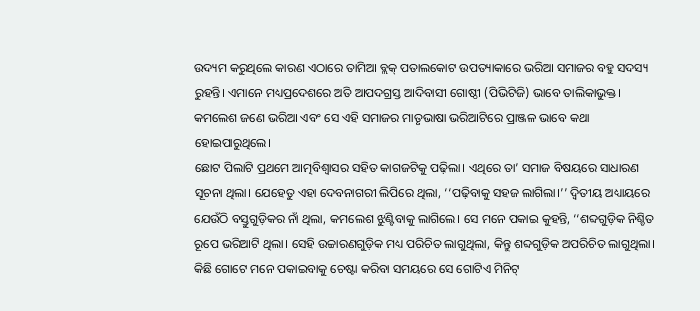ଉଦ୍ୟମ କରୁଥିଲେ କାରଣ ଏଠାରେ ତାମିଆ ବ୍ଲକ୍ ପତାଲକୋଟ ଉପତ୍ୟାକାରେ ଭରିଆ ସମାଜର ବହୁ ସଦସ୍ୟ ରୁହନ୍ତି। ଏମାନେ ମଧ୍ୟପ୍ରଦେଶରେ ଅତି ଆପଦଗ୍ରସ୍ତ ଆଦିବାସୀ ଗୋଷ୍ଠୀ (ପିଭିଟିଜି) ଭାବେ ତାଲିକାଭୁକ୍ତ। କମଲେଶ ଜଣେ ଭରିଆ ଏବଂ ସେ ଏହି ସମାଜର ମାତୃଭାଷା ଭରିଆଟିରେ ପ୍ରାଞ୍ଜଳ ଭାବେ କଥା ହୋଇପାରୁଥିଲେ।
ଛୋଟ ପିଲାଟି ପ୍ରଥମେ ଆତ୍ମବିଶ୍ୱାସର ସହିତ କାଗଜଟିକୁ ପଢ଼ିଲା। ଏଥିରେ ତା’ ସମାଜ ବିଷୟରେ ସାଧାରଣ ସୂଚନା ଥିଲା। ଯେହେତୁ ଏହା ଦେବନାଗରୀ ଲିପିରେ ଥିଲା, ‘‘ପଢ଼ିବାକୁ ସହଜ ଲାଗିଲା।’’ ଦ୍ୱିତୀୟ ଅଧ୍ୟାୟରେ ଯେଉଁଠି ବସ୍ତୁଗୁଡ଼ିକର ନାଁ ଥିଲା, କମଲେଶ ଝୁଣ୍ଟିବାକୁ ଲାଗିଲେ। ସେ ମନେ ପକାଇ କୁହନ୍ତି, ‘‘ଶବ୍ଦଗୁଡ଼ିକ ନିଶ୍ଚିତ ରୂପେ ଭରିଆଟି ଥିଲା। ସେହି ଉଚ୍ଚାରଣଗୁଡ଼ିକ ମଧ୍ୟ ପରିଚିତ ଲାଗୁଥିଲା, କିନ୍ତୁ ଶବ୍ଦଗୁଡ଼ିକ ଅପରିଚିତ ଲାଗୁଥିଲା।
କିଛି ଗୋଟେ ମନେ ପକାଇବାକୁ ଚେଷ୍ଟା କରିବା ସମୟରେ ସେ ଗୋଟିଏ ମିନିଟ୍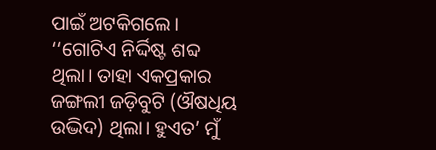ପାଇଁ ଅଟକିଗଲେ। ‘‘ଗୋଟିଏ ନିର୍ଦ୍ଦିଷ୍ଟ ଶବ୍ଦ ଥିଲା। ତାହା ଏକପ୍ରକାର ଜଙ୍ଗଲୀ ଜଡ଼ିବୁଟି (ଔଷଧିୟ ଉଦ୍ଭିଦ) ଥିଲା। ହୁଏତ’ ମୁଁ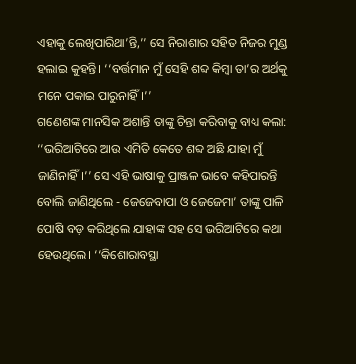ଏହାକୁ ଲେଖିପାରିଥା’ନ୍ତି,’’ ସେ ନିରାଶାର ସହିତ ନିଜର ମୁଣ୍ଡ ହଲାଇ କୁହନ୍ତି। ‘‘ବର୍ତ୍ତମାନ ମୁଁ ସେହି ଶବ୍ଦ କିମ୍ବା ତା’ର ଅର୍ଥକୁ ମନେ ପକାଇ ପାରୁନାହିଁ।’’
ଗଣେଶଙ୍କ ମାନସିକ ଅଶାନ୍ତି ତାଙ୍କୁ ଚିନ୍ତା କରିବାକୁ ବାଧ୍ୟ କଲା: ‘‘ଭରିଆଟିରେ ଆଉ ଏମିତି କେତେ ଶବ୍ଦ ଅଛି ଯାହା ମୁଁ ଜାଣିନାହିଁ।’’ ସେ ଏହି ଭାଷାକୁ ପ୍ରାଞ୍ଜଳ ଭାବେ କହିପାରନ୍ତି ବୋଲି ଜାଣିଥିଲେ - ଜେଜେବାପା ଓ ଜେଜେମା’ ତାଙ୍କୁ ପାଳି ପୋଷି ବଡ଼ କରିଥିଲେ ଯାହାଙ୍କ ସହ ସେ ଭରିଆଟିରେ କଥା ହେଉଥିଲେ। ‘‘କିଶୋରାବସ୍ଥା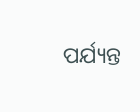ପର୍ଯ୍ୟନ୍ତ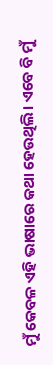ମୁଁ କେବଳ ଏହି ଭାଷାରେ କଥା ହେଉଥିଲି। ଏବେ ବି ମୁଁ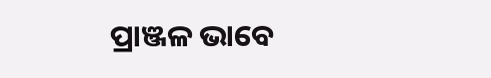ପ୍ରାଞ୍ଜଳ ଭାବେ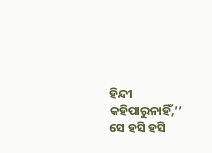ହିନ୍ଦୀ କହିପାରୁନାହିଁ,’’ ସେ ହସି ହସି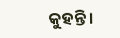କୁହନ୍ତି।